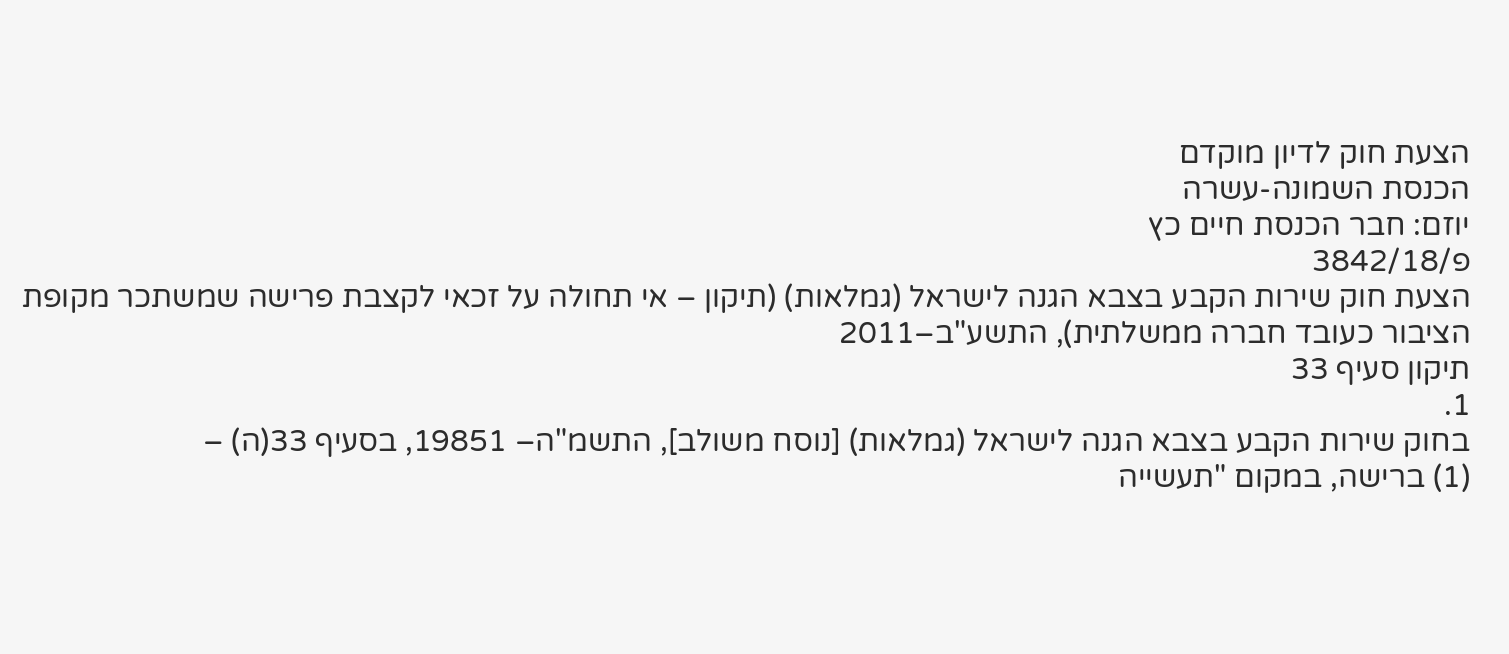הצעת חוק לדיון מוקדם
הכנסת השמונה-עשרה
יוזם: חבר הכנסת חיים כץ
פ/3842/18
הצעת חוק שירות הקבע בצבא הגנה לישראל (גמלאות) (תיקון – אי תחולה על זכאי לקצבת פרישה שמשתכר מקופת הציבור כעובד חברה ממשלתית), התשע"ב–2011
תיקון סעיף 33
1.
בחוק שירות הקבע בצבא הגנה לישראל (גמלאות) [נוסח משולב], התשמ"ה– 19851, בסעיף 33(ה) –
(1) ברישה, במקום "תעשייה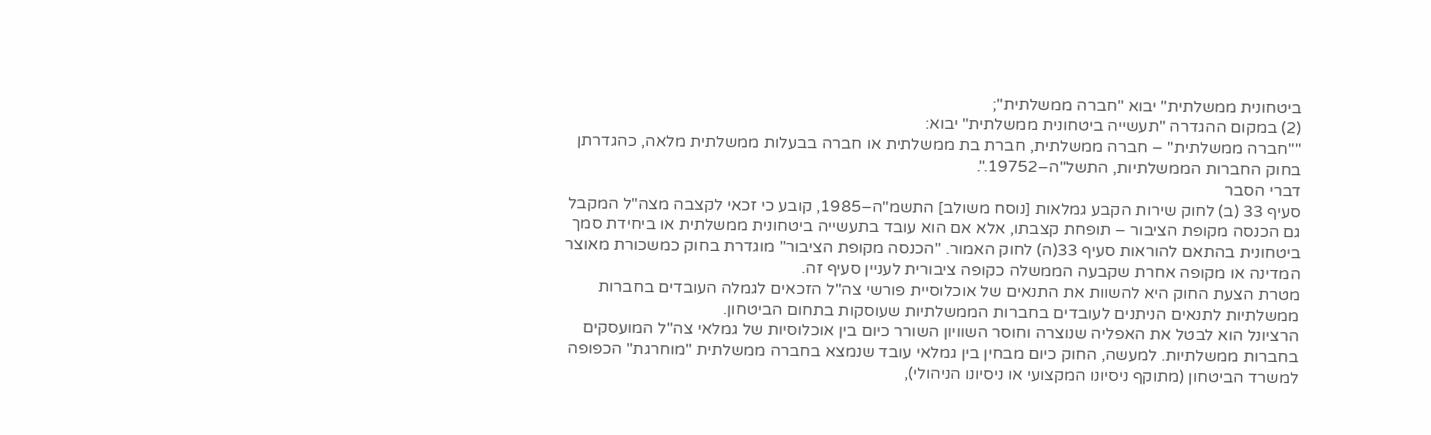ביטחונית ממשלתית" יבוא "חברה ממשלתית";
(2) במקום ההגדרה "תעשייה ביטחונית ממשלתית" יבוא:
""חברה ממשלתית" – חברה ממשלתית, חברת בת ממשלתית או חברה בבעלות ממשלתית מלאה, כהגדרתן בחוק החברות הממשלתיות, התשל"ה–19752.".
דברי הסבר
סעיף 33 (ב) לחוק שירות הקבע גמלאות [נוסח משולב] התשמ"ה–1985, קובע כי זכאי לקצבה מצה"ל המקבל גם הכנסה מקופת הציבור – תופחת קצבתו, אלא אם הוא עובד בתעשייה ביטחונית ממשלתית או ביחידת סמך ביטחונית בהתאם להוראות סעיף 33(ה) לחוק האמור. "הכנסה מקופת הציבור" מוגדרת בחוק כמשכורת מאוצר המדינה או מקופה אחרת שקבעה הממשלה כקופה ציבורית לעניין סעיף זה.
מטרת הצעת החוק היא להשוות את התנאים של אוכלוסיית פורשי צה"ל הזכאים לגמלה העובדים בחברות ממשלתיות לתנאים הניתנים לעובדים בחברות הממשלתיות שעוסקות בתחום הביטחון.
הרציונל הוא לבטל את האפליה שנוצרה וחוסר השוויון השורר כיום בין אוכלוסיות של גמלאי צה"ל המועסקים בחברות ממשלתיות. למעשה, החוק כיום מבחין בין גמלאי עובד שנמצא בחברה ממשלתית "מוחרגת" הכפופה למשרד הביטחון (מתוקף ניסיונו המקצועי או ניסיונו הניהולי),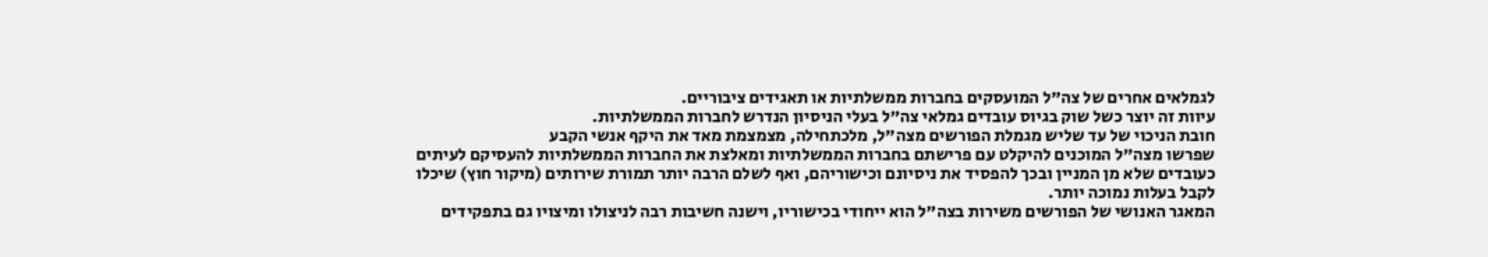לגמלאים אחרים של צה"ל המועסקים בחברות ממשלתיות או תאגידים ציבוריים.
עיוות זה יוצר כשל שוק בגיוס עובדים גמלאי צה"ל בעלי הניסיון הנדרש לחברות הממשלתיות.
חובת הניכוי של עד שליש מגמלת הפורשים מצה"ל, מלכתחילה, מצמצמת מאד את היקף אנשי הקבע
שפרשו מצה"ל המוכנים להיקלט עם פרישתם בחברות הממשלתיות ומאלצת את החברות הממשלתיות להעסיקם לעיתים כעובדים שלא מן המניין ובכך להפסיד את ניסיונם וכישוריהם, ואף לשלם הרבה יותר תמורת שירותים (מיקור חוץ) שיכלו לקבל בעלות נמוכה יותר.
המאגר האנושי של הפורשים משירות בצה"ל הוא ייחודי בכישוריו, וישנה חשיבות רבה לניצולו ומיצויו גם בתפקידים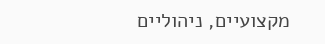מקצועיים, ניהוליים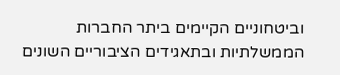וביטחוניים הקיימים ביתר החברות הממשלתיות ובתאגידים הציבוריים השונים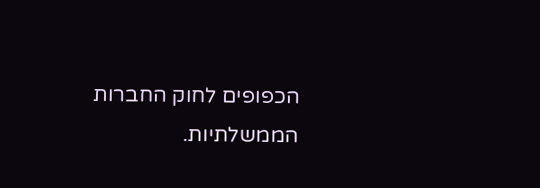הכפופים לחוק החברות הממשלתיות.